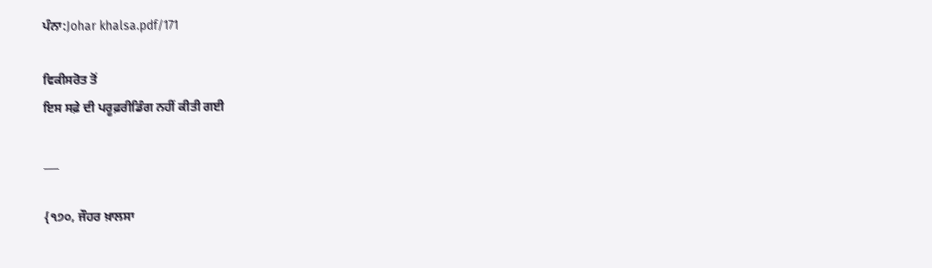ਪੰਨਾ:Johar khalsa.pdf/171

ਵਿਕੀਸਰੋਤ ਤੋਂ
ਇਸ ਸਫ਼ੇ ਦੀ ਪਰੂਫ਼ਰੀਡਿੰਗ ਨਹੀਂ ਕੀਤੀ ਗਈ

___

{੧੭੦, ਜੌਹਰ ਖ਼ਾਲਸਾ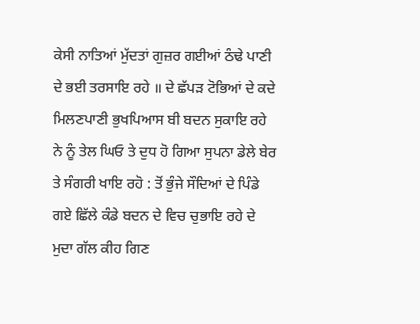ਕੇਸੀ ਨਾਤਿਆਂ ਮੁੱਦਤਾਂ ਗੁਜ਼ਰ ਗਈਆਂ ਠੰਢੇ ਪਾਣੀ ਦੇ ਭਈ ਤਰਸਾਇ ਰਹੇ ॥ ਦੇ ਛੱਪੜ ਟੋਭਿਆਂ ਦੇ ਕਦੇ ਮਿਲਣਪਾਣੀ ਭੁਖਪਿਆਸ ਬੀ ਬਦਨ ਸੁਕਾਇ ਰਹੇ ਨੇ ਨੂੰ ਤੇਲ ਘਿਓ ਤੇ ਦੁਧ ਹੋ ਗਿਆ ਸੁਪਨਾ ਡੇਲੇ ਬੇਰ ਤੇ ਸੰਗਰੀ ਖਾਇ ਰਹੋ : ਤੋਂ ਭੁੰਜੇ ਸੌਦਿਆਂ ਦੇ ਪਿੰਡੇ ਗਏ ਛਿੱਲੇ ਕੰਡੇ ਬਦਨ ਦੇ ਵਿਚ ਚੁਭਾਇ ਰਹੇ ਦੇ ਮੁਦਾ ਗੱਲ ਕੀਹ ਗਿਣ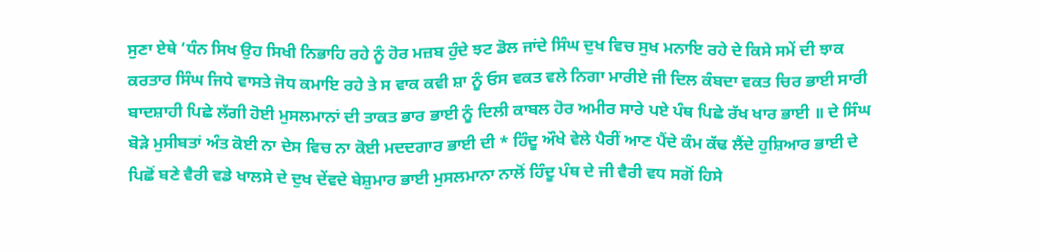ਸੁਣਾ ਏਥੇ ‘ਧੰਨ ਸਿਖ ਉਹ ਸਿਖੀ ਨਿਭਾਹਿ ਰਹੇ ਨੂੰ ਹੋਰ ਮਜ਼ਬ ਹੁੰਦੇ ਝਟ ਡੋਲ ਜਾਂਦੇ ਸਿੰਘ ਦੁਖ ਵਿਚ ਸੁਖ ਮਨਾਇ ਰਹੇ ਦੇ ਕਿਸੇ ਸਮੇਂ ਦੀ ਝਾਕ ਕਰਤਾਰ ਸਿੰਘ ਜਿਧੇ ਵਾਸਤੇ ਜੋਧ ਕਮਾਇ ਰਹੇ ਤੇ ਸ ਵਾਕ ਕਵੀ ਸ਼ਾ ਨੂੰ ਓਸ ਵਕਤ ਵਲੇ ਨਿਗਾ ਮਾਰੀਏ ਜੀ ਦਿਲ ਕੰਬਦਾ ਵਕਤ ਚਿਰ ਭਾਈ ਸਾਰੀ ਬਾਦਸ਼ਾਹੀ ਪਿਛੇ ਲੱਗੀ ਹੋਈ ਮੁਸਲਮਾਨਾਂ ਦੀ ਤਾਕਤ ਭਾਰ ਭਾਈ ਨੂੰ ਦਿਲੀ ਕਾਬਲ ਹੋਰ ਅਮੀਰ ਸਾਰੇ ਪਏ ਪੰਥ ਪਿਛੇ ਰੱਖ ਖਾਰ ਭਾਈ ॥ ਦੇ ਸਿੰਘ ਬੋੜੇ ਮੁਸੀਬਤਾਂ ਅੰਤ ਕੋਈ ਨਾ ਦੇਸ ਵਿਚ ਨਾ ਕੋਈ ਮਦਦਗਾਰ ਭਾਈ ਦੀ * ਹਿੰਦੂ ਔਖੇ ਵੇਲੇ ਪੈਰੀਂ ਆਣ ਪੈਂਦੇ ਕੰਮ ਕੱਢ ਲੈਂਦੇ ਹੁਸ਼ਿਆਰ ਭਾਈ ਦੇ ਪਿਛੋਂ ਬਣੇ ਵੈਰੀ ਵਡੇ ਖਾਲਸੇ ਦੇ ਦੁਖ ਦੇਂਵਦੇ ਬੇਸ਼ੁਮਾਰ ਭਾਈ ਮੁਸਲਮਾਨਾ ਨਾਲੋਂ ਹਿੰਦੂ ਪੰਥ ਦੇ ਜੀ ਵੈਰੀ ਵਧ ਸਗੋਂ ਹਿਸੇ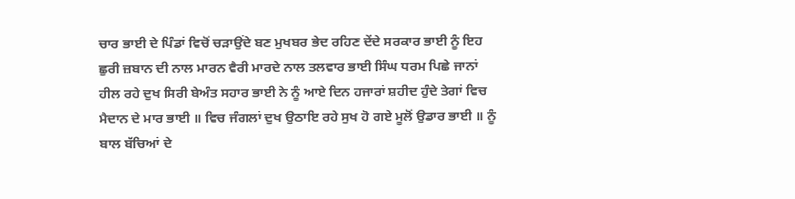ਚਾਰ ਭਾਈ ਦੇ ਪਿੰਡਾਂ ਵਿਚੋਂ ਚੜਾਉਂਦੇ ਬਣ ਮੁਖਬਰ ਭੇਦ ਰਹਿਣ ਦੇਂਦੇ ਸਰਕਾਰ ਭਾਈ ਨੂੰ ਇਹ ਛੁਰੀ ਜ਼ਬਾਨ ਦੀ ਨਾਲ ਮਾਰਨ ਵੈਰੀ ਮਾਰਦੇ ਨਾਲ ਤਲਵਾਰ ਭਾਈ ਸਿੰਘ ਧਰਮ ਪਿਛੇ ਜਾਨਾਂ ਹੀਲ ਰਹੇ ਦੁਖ ਸਿਰੀ ਬੇਅੰਤ ਸਹਾਰ ਭਾਈ ਨੇ ਨੂੰ ਆਏ ਦਿਨ ਹਜਾਰਾਂ ਸ਼ਹੀਦ ਹੁੰਦੇ ਤੇਗਾਂ ਵਿਚ ਮੈਦਾਨ ਦੇ ਮਾਰ ਭਾਈ ॥ ਵਿਚ ਜੰਗਲਾਂ ਦੁਖ ਉਠਾਇ ਰਹੇ ਸੁਖ ਹੋ ਗਏ ਮੂਲੋਂ ਉਡਾਰ ਭਾਈ ॥ ਨੂੰ ਬਾਲ ਬੱਚਿਆਂ ਦੇ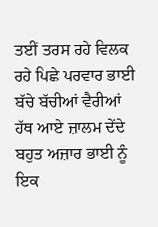ਤਈਂ ਤਰਸ ਰਹੇ ਵਿਲਕ ਰਹੇ ਪਿਛੇ ਪਰਵਾਰ ਭਾਈ ਬੱਚੇ ਬੱਚੀਆਂ ਵੈਰੀਆਂ ਹੱਥ ਆਏ ਜ਼ਾਲਮ ਦੇਂਦੇ ਬਹੁਤ ਅਜ਼ਾਰ ਭਾਈ ਨੂੰ ਇਕ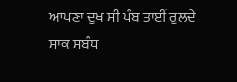ਆਪਣਾ ਦੁਖ ਸੀ ਪੰਬ ਤਾਈਂ ਰੁਲਦੇ ਸਾਕ ਸਬੰਧ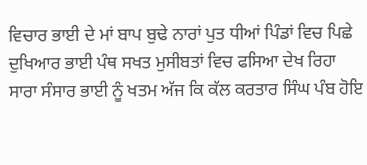ਵਿਚਾਰ ਭਾਈ ਦੇ ਮਾਂ ਬਾਪ ਬੁਢੇ ਨਾਰਾਂ ਪੁਤ ਧੀਆਂ ਪਿੰਡਾਂ ਵਿਚ ਪਿਛੇ ਦੁਖਿਆਰ ਭਾਈ ਪੰਥ ਸਖਤ ਮੁਸੀਬਤਾਂ ਵਿਚ ਫਸਿਆ ਦੇਖ ਰਿਹਾ ਸਾਰਾ ਸੰਸਾਰ ਭਾਈ ਨੂੰ ਖਤਮ ਅੱਜ ਕਿ ਕੱਲ ਕਰਤਾਰ ਸਿੰਘ ਪੰਬ ਹੋਇ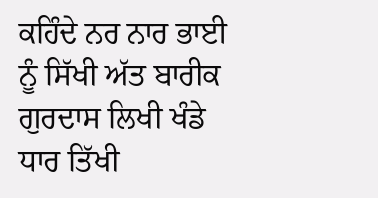ਕਹਿੰਦੇ ਨਰ ਨਾਰ ਭਾਈ ਨੂੰ ਸਿੱਖੀ ਅੱਤ ਬਾਰੀਕ ਗੁਰਦਾਸ ਲਿਖੀ ਖੰਡੇ ਧਾਰ ਤਿੱਖੀ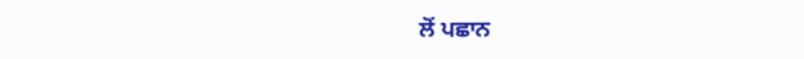ਲੋਂ ਪਛਾਨ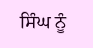ਸਿੰਘ ਨੂੰ